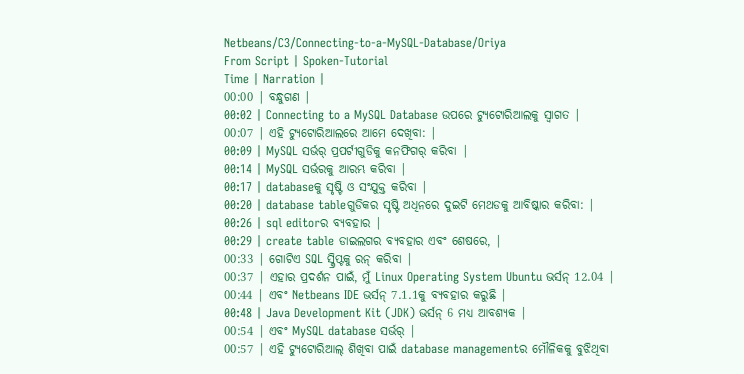Netbeans/C3/Connecting-to-a-MySQL-Database/Oriya
From Script | Spoken-Tutorial
Time | Narration |
00:00 | ବନ୍ଧୁଗଣ |
00:02 | Connecting to a MySQL Database ଉପରେ ଟ୍ୟୁଟୋରିଆଲକୁ ସ୍ଵାଗତ |
00:07 | ଏହି ଟ୍ୟୁଟୋରିଆଲରେ ଆମେ ଦେଖିବା: |
00:09 | MySQL ସର୍ଭର୍ ପ୍ରପର୍ଟୀଗୁଡିକୁ କନଫିଗର୍ କରିବା |
00:14 | MySQL ସର୍ଭରକୁ ଆରମ୍ଭ କରିବା |
00:17 | databaseକୁ ସୃଷ୍ଟି ଓ ସଂଯୁକ୍ତ କରିବା |
00:20 | database tableଗୁଡିକର ସୃଷ୍ଟି ଅଧିନରେ ଦୁଇଟି ମେଥଡକୁ ଆବିଷ୍କାର କରିବା: |
00:26 | sql editorର ବ୍ୟବହାର |
00:29 | create table ଡାଇଲଗର ବ୍ୟବହାର ଏବଂ ଶେଷରେ, |
00:33 | ଗୋଟିଏ SQL ସ୍କ୍ରିପ୍ଟକୁ ରନ୍ କରିବା |
00:37 | ଏହାର ପ୍ରଦର୍ଶନ ପାଇଁ, ମୁଁ Linux Operating System Ubuntu ଭର୍ସନ୍ 12.04 |
00:44 | ଏବଂ Netbeans IDE ଭର୍ସନ୍ 7.1.1କୁ ବ୍ୟବହାର କରୁଛି |
00:48 | Java Development Kit (JDK) ଭର୍ସନ୍ 6 ମଧ୍ୟ ଆବଶ୍ୟକ |
00:54 | ଏବଂ MySQL database ସର୍ଭର୍ |
00:57 | ଏହି ଟ୍ୟୁଟୋରିଆଲ୍ ଶିଖିବା ପାଇଁ database managementର ମୌଳିକକୁ ବୁଝିଥିବା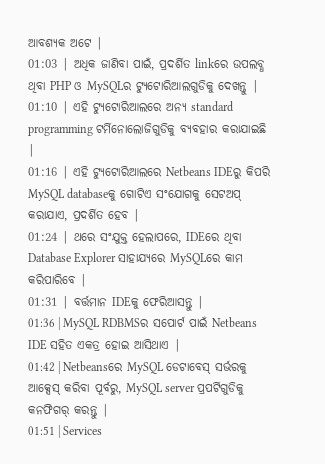ଆବଶ୍ୟକ ଅଟେ |
01:03 | ଅଧିକ ଜାଣିବା ପାଇଁ, ପ୍ରଦର୍ଶିତ linkରେ ଉପଲବ୍ଧ ଥିବା PHP ଓ MySQLର ଟ୍ୟୁଟୋରିଆଲଗୁଡିକୁ ଦେଖନ୍ତୁ |
01:10 | ଏହି ଟ୍ୟୁଟୋରିଆଲରେ ଅନ୍ୟ standard programming ଟର୍ମିନୋଲୋଜିଗୁଡିକୁ ବ୍ୟବହାର କରାଯାଇଛି |
01:16 | ଏହି ଟ୍ୟୁଟୋରିଆଲରେ Netbeans IDEରୁ କିପରି MySQL databaseକୁ ଗୋଟିଏ ସଂଯୋଗକୁ ସେଟଅପ୍ କରାଯାଏ, ପ୍ରଦର୍ଶିତ ହେବ |
01:24 | ଥରେ ସଂଯୁକ୍ତ ହେଲାପରେ, IDEରେ ଥିବା Database Explorer ସାହାଯ୍ୟରେ MySQLରେ କାମ କରିପାରିବେ |
01:31 | ବର୍ତ୍ତମାନ IDEକୁ ଫେରିଆସନ୍ତୁ |
01:36 | MySQL RDBMSର ସପୋର୍ଟ ପାଇଁ Netbeans IDE ସହିତ ଏକତ୍ର ହୋଇ ଆସିଥାଏ |
01:42 | Netbeansରେ MySQL ଡେଟାବେସ୍ ସର୍ଭରକୁ ଆକ୍ସେସ୍ କରିବା ପୂର୍ବରୁ, MySQL server ପ୍ରପର୍ଟିଗୁଡିକୁ କନଫିଗର୍ କରନ୍ତୁ |
01:51 | Services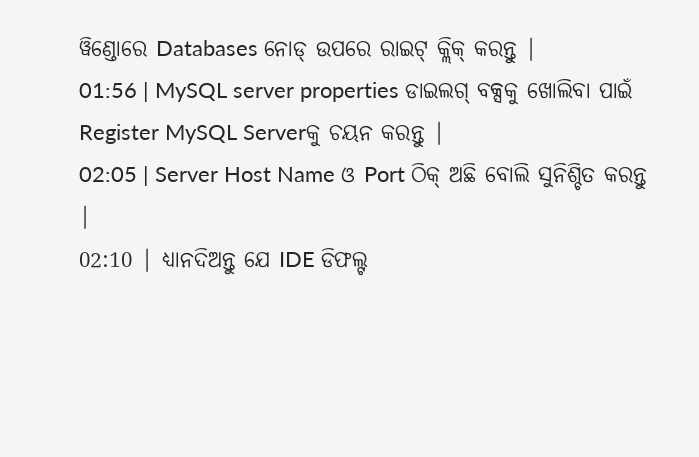ୱିଣ୍ଡୋରେ Databases ନୋଡ୍ ଉପରେ ରାଇଟ୍ କ୍ଲିକ୍ କରନ୍ତୁ |
01:56 | MySQL server properties ଡାଇଲଗ୍ ବକ୍ସକୁ ଖୋଲିବା ପାଇଁ Register MySQL Serverକୁ ଚୟନ କରନ୍ତୁ |
02:05 | Server Host Name ଓ Port ଠିକ୍ ଅଛି ବୋଲି ସୁନିଶ୍ଚିତ କରନ୍ତୁ |
02:10 | ଧ୍ୟାନଦିଅନ୍ତୁ ଯେ IDE ଡିଫଲ୍ଟ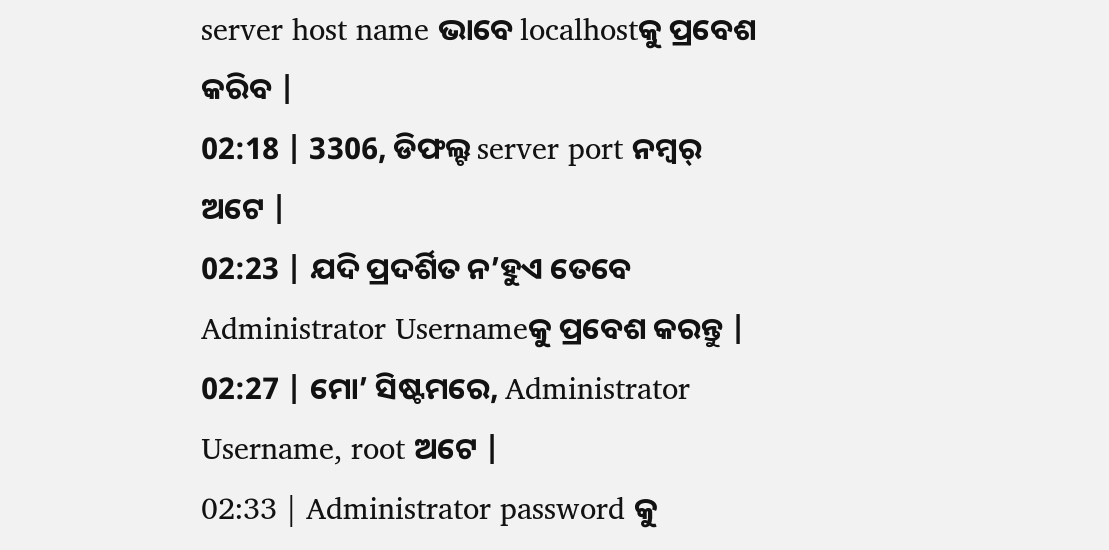server host name ଭାବେ localhostକୁ ପ୍ରବେଶ କରିବ |
02:18 | 3306, ଡିଫଲ୍ଟ server port ନମ୍ବର୍ ଅଟେ |
02:23 | ଯଦି ପ୍ରଦର୍ଶିତ ନ’ହୁଏ ତେବେ Administrator Usernameକୁ ପ୍ରବେଶ କରନ୍ତୁ |
02:27 | ମୋ’ ସିଷ୍ଟମରେ, Administrator Username, root ଅଟେ |
02:33 | Administrator password କୁ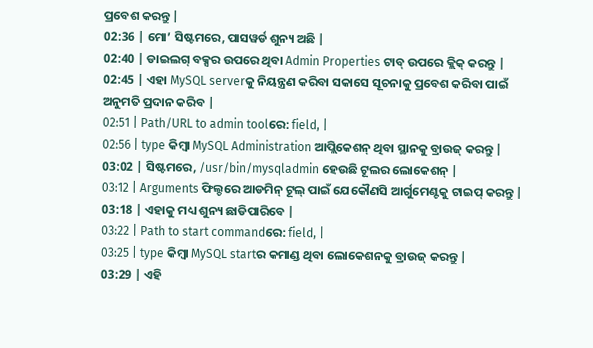ପ୍ରବେଶ କରନ୍ତୁ |
02:36 | ମୋ’ ସିଷ୍ଟମରେ, ପାସୱର୍ଡ ଶୁନ୍ୟ ଅଛି |
02:40 | ଡାଇଲଗ୍ ବକ୍ସର ଉପରେ ଥିବା Admin Properties ଟାବ୍ ଉପରେ କ୍ଲିକ୍ କରନ୍ତୁ |
02:45 | ଏହା MySQL serverକୁ ନିୟନ୍ତ୍ରଣ କରିବା ସକାସେ ସୂଚନାକୁ ପ୍ରବେଶ କରିବା ପାଇଁ ଅନୁମତି ପ୍ରଦାନ କରିବ |
02:51 | Path/URL to admin toolରେ: field, |
02:56 | type କିମ୍ବା MySQL Administration ଆପ୍ଲିକେଶନ୍ ଥିବା ସ୍ଥାନକୁ ବ୍ରାଉଜ୍ କରନ୍ତୁ |
03:02 | ସିଷ୍ଟମରେ, /usr/bin/mysqladmin ହେଉଛି ଟୂଲର ଲୋକେଶନ୍ |
03:12 | Arguments ଫିଲ୍ଡରେ ଆଡମିନ୍ ଟୂଲ୍ ପାଇଁ ଯେକୌଣସି ଆର୍ଗୁମେଣ୍ଟକୁ ଟାଇପ୍ କରନ୍ତୁ |
03:18 | ଏହାକୁ ମଧ୍ୟ ଶୁନ୍ୟ ଛାଡିପାରିବେ |
03:22 | Path to start commandରେ: field, |
03:25 | type କିମ୍ବା MySQL startର କମାଣ୍ଡ ଥିବା ଲୋକେଶନକୁ ବ୍ରାଉଜ୍ କରନ୍ତୁ |
03:29 | ଏହି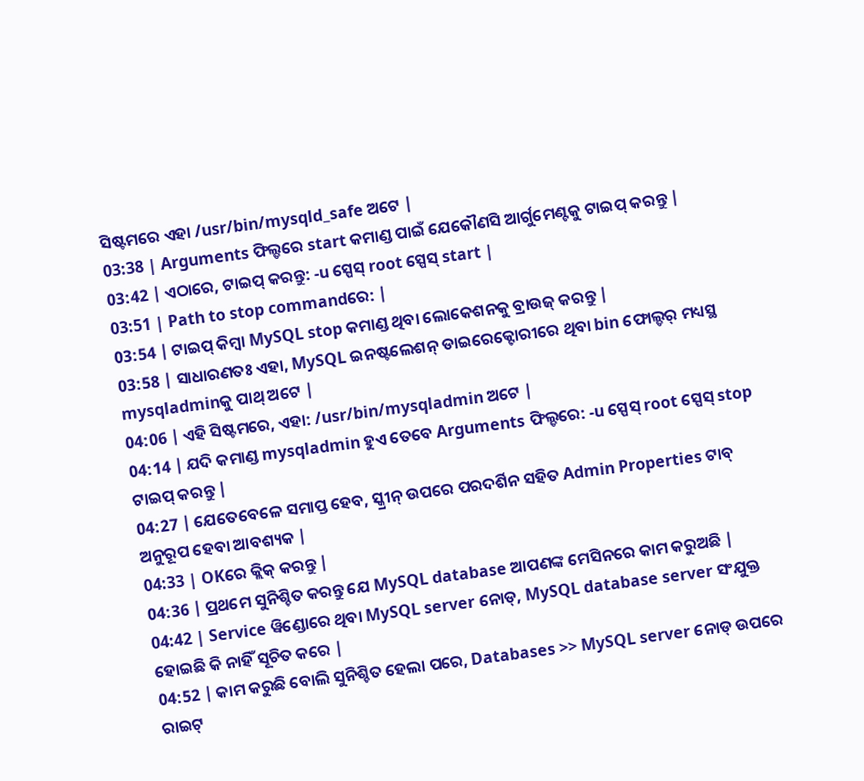ସିଷ୍ଟମରେ ଏହା /usr/bin/mysqld_safe ଅଟେ |
03:38 | Arguments ଫିଲ୍ଡରେ start କମାଣ୍ଡ ପାଇଁ ଯେକୌଣସି ଆର୍ଗୁମେଣ୍ଟକୁ ଟାଇପ୍ କରନ୍ତୁ |
03:42 | ଏଠାରେ, ଟାଇପ୍ କରନ୍ତୁ: -u ସ୍ପେସ୍ root ସ୍ପେସ୍ start |
03:51 | Path to stop commandରେ: |
03:54 | ଟାଇପ୍ କିମ୍ବା MySQL stop କମାଣ୍ଡ ଥିବା ଲୋକେଶନକୁ ବ୍ରାଉଜ୍ କରନ୍ତୁ |
03:58 | ସାଧାରଣତଃ ଏହା, MySQL ଇନଷ୍ଟଲେଶନ୍ ଡାଇରେକ୍ଟୋରୀରେ ଥିବା bin ଫୋଲ୍ଡର୍ ମଧ୍ୟସ୍ଥ mysqladminକୁ ପାଥ୍ ଅଟେ |
04:06 | ଏହି ସିଷ୍ଟମରେ, ଏହା: /usr/bin/mysqladmin ଅଟେ |
04:14 | ଯଦି କମାଣ୍ଡ mysqladmin ହୁଏ ତେବେ Arguments ଫିଲ୍ଡରେ: -u ସ୍ପେସ୍ root ସ୍ପେସ୍ stop ଟାଇପ୍ କରନ୍ତୁ |
04:27 | ଯେତେବେଳେ ସମାପ୍ତ ହେବ, ସ୍କ୍ରୀନ୍ ଉପରେ ପରଦର୍ଶିନ ସହିତ Admin Properties ଟାବ୍ ଅନୁରୂପ ହେବା ଆବଶ୍ୟକ |
04:33 | OKରେ କ୍ଲିକ୍ କରନ୍ତୁ |
04:36 | ପ୍ରଥମେ ସୁନିଶ୍ଚିତ କରନ୍ତୁ ଯେ MySQL database ଆପଣଙ୍କ ମେସିନରେ କାମ କରୁଅଛି |
04:42 | Service ୱିଣ୍ଡୋରେ ଥିବା MySQL server ନୋଡ୍, MySQL database server ସଂଯୁକ୍ତ ହୋଇଛି କି ନାହିଁ ସୂଚିତ କରେ |
04:52 | କାମ କରୁଛି ବୋଲି ସୁନିଶ୍ଚିତ ହେଲା ପରେ, Databases >> MySQL server ନୋଡ୍ ଉପରେ ରାଇଟ୍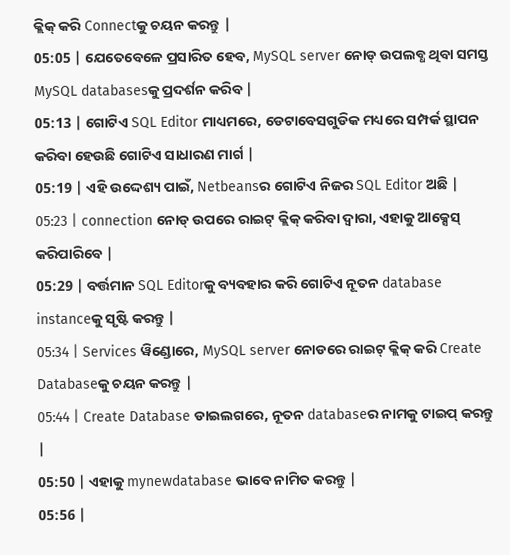କ୍ଲିକ୍ କରି Connectକୁ ଚୟନ କରନ୍ତୁ |
05:05 | ଯେତେବେଳେ ପ୍ରସାରିତ ହେବ, MySQL server ନୋଡ୍ ଉପଲବ୍ଧ ଥିବା ସମସ୍ତ MySQL databasesକୁ ପ୍ରଦର୍ଶନ କରିବ |
05:13 | ଗୋଟିଏ SQL Editor ମାଧ୍ୟମରେ, ଡେଟାବେସଗୁଡିକ ମଧ୍ୟରେ ସମ୍ପର୍କ ସ୍ଥାପନ କରିବା ହେଉଛି ଗୋଟିଏ ସାଧାରଣ ମାର୍ଗ |
05:19 | ଏହି ଉଦ୍ଦେଶ୍ୟ ପାଇଁ, Netbeansର ଗୋଟିଏ ନିଜର SQL Editor ଅଛି |
05:23 | connection ନୋଡ୍ ଉପରେ ରାଇଟ୍ କ୍ଲିକ୍ କରିବା ଦ୍ଵାରା, ଏହାକୁ ଆକ୍ସେସ୍ କରିପାରିବେ |
05:29 | ବର୍ତ୍ତମାନ SQL Editorକୁ ବ୍ୟବହାର କରି ଗୋଟିଏ ନୂତନ database instanceକୁ ସୃଷ୍ଟି କରନ୍ତୁ |
05:34 | Services ୱିଣ୍ଡୋରେ, MySQL server ନୋଡରେ ରାଇଟ୍ କ୍ଲିକ୍ କରି Create Databaseକୁ ଚୟନ କରନ୍ତୁ |
05:44 | Create Database ଡାଇଲଗରେ, ନୂତନ databaseର ନାମକୁ ଟାଇପ୍ କରନ୍ତୁ |
05:50 | ଏହାକୁ mynewdatabase ଭାବେ ନାମିତ କରନ୍ତୁ |
05:56 |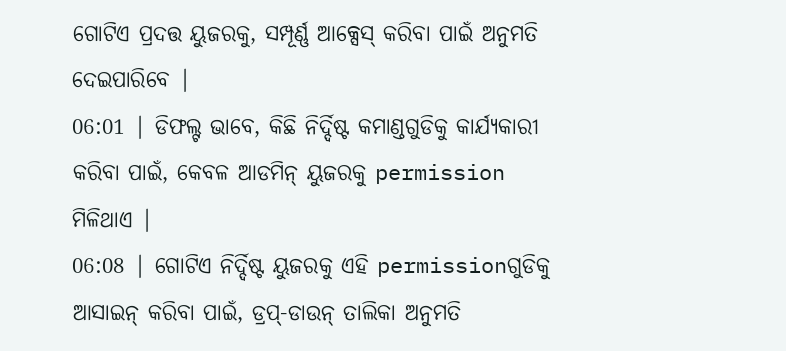ଗୋଟିଏ ପ୍ରଦତ୍ତ ୟୁଜରକୁ, ସମ୍ପୂର୍ଣ୍ଣ ଆକ୍ସେସ୍ କରିବା ପାଇଁ ଅନୁମତି ଦେଇପାରିବେ |
06:01 | ଡିଫଲ୍ଟ ଭାବେ, କିଛି ନିର୍ଦ୍ଦିଷ୍ଟ କମାଣ୍ଡଗୁଡିକୁ କାର୍ଯ୍ୟକାରୀ କରିବା ପାଇଁ, କେବଳ ଆଡମିନ୍ ୟୁଜରକୁ permission ମିଳିଥାଏ |
06:08 | ଗୋଟିଏ ନିର୍ଦ୍ଦିଷ୍ଟ ୟୁଜରକୁ ଏହି permissionଗୁଡିକୁ ଆସାଇନ୍ କରିବା ପାଇଁ, ଡ୍ରପ୍-ଡାଉନ୍ ତାଲିକା ଅନୁମତି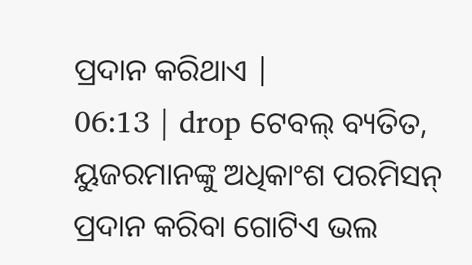ପ୍ରଦାନ କରିଥାଏ |
06:13 | drop ଟେବଲ୍ ବ୍ୟତିତ, ୟୁଜରମାନଙ୍କୁ ଅଧିକାଂଶ ପରମିସନ୍ ପ୍ରଦାନ କରିବା ଗୋଟିଏ ଭଲ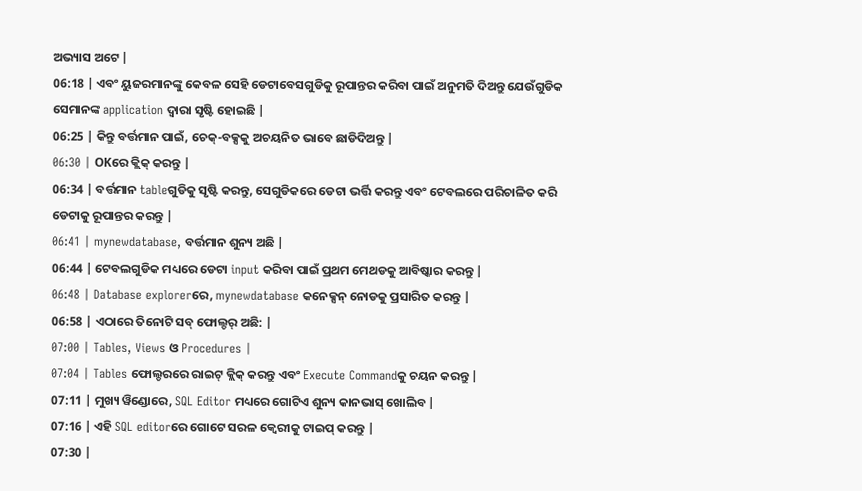ଅଭ୍ୟାସ ଅଟେ |
06:18 | ଏବଂ ୟୁଜରମାନଙ୍କୁ କେବଳ ସେହି ଡେଟାବେସଗୁଡିକୁ ରୂପାନ୍ତର କରିବା ପାଇଁ ଅନୁମତି ଦିଅନ୍ତୁ ଯେଉଁଗୁଡିକ ସେମାନଙ୍କ application ଦ୍ଵାରା ସୃଷ୍ଟି ହୋଇଛି |
06:25 | କିନ୍ତୁ ବର୍ତ୍ତମାନ ପାଇଁ, ଚେକ୍-ବକ୍ସକୁ ଅଚୟନିତ ଭାବେ ଛାଡିଦିଅନ୍ତୁ |
06:30 | OKରେ କ୍ଲିକ୍ କରନ୍ତୁ |
06:34 | ବର୍ତ୍ତମାନ tableଗୁଡିକୁ ସୃଷ୍ଟି କରନ୍ତୁ, ସେଗୁଡିକରେ ଡେଟା ଭର୍ତ୍ତି କରନ୍ତୁ ଏବଂ ଟେବଲରେ ପରିଚାଳିତ କରି ଡେଟାକୁ ରୂପାନ୍ତର କରନ୍ତୁ |
06:41 | mynewdatabase, ବର୍ତ୍ତମାନ ଶୁନ୍ୟ ଅଛି |
06:44 | ଟେବଲଗୁଡିକ ମଧ୍ୟରେ ଡେଟା input କରିବା ପାଇଁ ପ୍ରଥମ ମେଥଡକୁ ଆବିଷ୍କାର କରନ୍ତୁ |
06:48 | Database explorerରେ, mynewdatabase କନେକ୍ସନ୍ ନୋଡକୁ ପ୍ରସାରିତ କରନ୍ତୁ |
06:58 | ଏଠାରେ ତିନୋଟି ସବ୍ ଫୋଲ୍ଡର୍ ଅଛି: |
07:00 | Tables, Views ଓ Procedures |
07:04 | Tables ଫୋଲ୍ଡରରେ ରାଇଟ୍ କ୍ଲିକ୍ କରନ୍ତୁ ଏବଂ Execute Commandକୁ ଚୟନ କରନ୍ତୁ |
07:11 | ମୁଖ୍ୟ ୱିଣ୍ଡୋରେ, SQL Editor ମଧ୍ୟରେ ଗୋଟିଏ ଶୁନ୍ୟ କାନଭାସ୍ ଖୋଲିବ |
07:16 | ଏହି SQL editorରେ ଗୋଟେ ସରଳ କ୍ୱେରୀକୁ ଟାଇପ୍ କରନ୍ତୁ |
07:30 |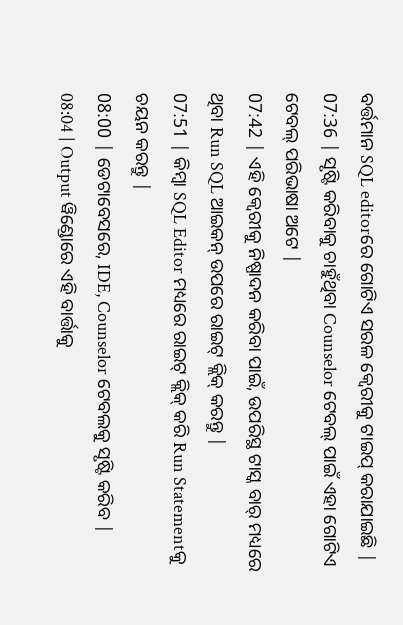ବର୍ତ୍ତମାନ SQL editorରେ ଗୋଟିଏ ସରଳ କ୍ୱେରୀକୁ ଟାଇପ୍ କରାଯାଇଛି |
07:36 | ସୃଷ୍ଟି କରିବାକୁ ଚାହୁଁଥିବା Counselor ଟେବଲ୍ ପାଇଁ ଏହା ଗୋଟିଏ ଟେବଲ୍ ପରିଭାଷା ଅଟେ |
07:42 | ଏହି କ୍ୱେରୀକୁ ନିଷ୍ପାଦନ କରିବା ପାଇଁ, ଉପରିସ୍ଥ ଟାସ୍କ ବାର୍ ମଧ୍ୟରେ ଥିବା Run SQL ଆଇକନ୍ ଉପରେ ରାଇଟ୍ କ୍ଲିକ୍ କରନ୍ତୁ |
07:51 | କିମ୍ବା SQL Editor ମଧ୍ୟରେ ରାଇଟ୍ କ୍ଲିକ୍ କରି Run Statementକୁ ଚୟନ କରନ୍ତୁ |
08:00 | ଡେଟାବେସରେ, IDE, Counselor ଟେବଲକୁ ସୃଷ୍ଟି କରିବ |
08:04 | Output ୱିଣ୍ଡୋରେ ଏହି ବାର୍ତ୍ତାକୁ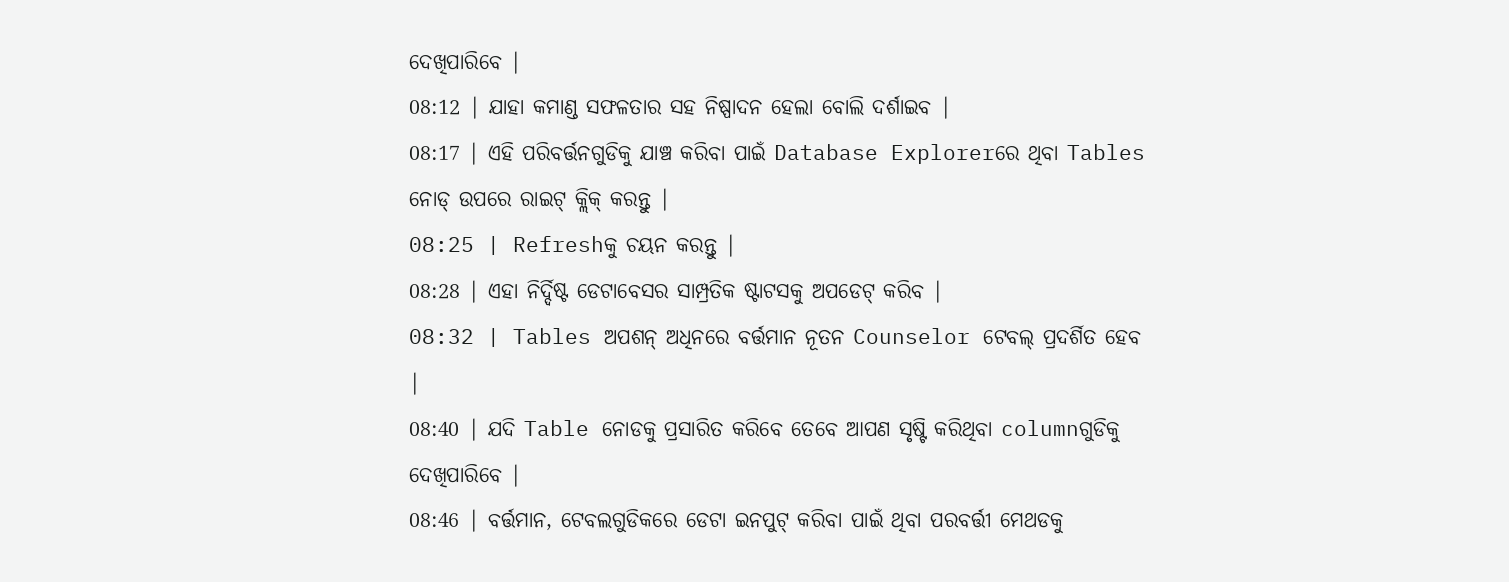ଦେଖିପାରିବେ |
08:12 | ଯାହା କମାଣ୍ଡ ସଫଳତାର ସହ ନିଷ୍ପାଦନ ହେଲା ବୋଲି ଦର୍ଶାଇବ |
08:17 | ଏହି ପରିବର୍ତ୍ତନଗୁଡିକୁ ଯାଞ୍ଚ କରିବା ପାଇଁ Database Explorerରେ ଥିବା Tables ନୋଡ୍ ଉପରେ ରାଇଟ୍ କ୍ଲିକ୍ କରନ୍ତୁ |
08:25 | Refreshକୁ ଚୟନ କରନ୍ତୁ |
08:28 | ଏହା ନିର୍ଦ୍ଦିଷ୍ଟ ଡେଟାବେସର ସାମ୍ପ୍ରତିକ ଷ୍ଟାଟସକୁ ଅପଡେଟ୍ କରିବ |
08:32 | Tables ଅପଶନ୍ ଅଧିନରେ ବର୍ତ୍ତମାନ ନୂତନ Counselor ଟେବଲ୍ ପ୍ରଦର୍ଶିତ ହେବ |
08:40 | ଯଦି Table ନୋଡକୁ ପ୍ରସାରିତ କରିବେ ତେବେ ଆପଣ ସୃଷ୍ଟି କରିଥିବା columnଗୁଡିକୁ ଦେଖିପାରିବେ |
08:46 | ବର୍ତ୍ତମାନ, ଟେବଲଗୁଡିକରେ ଡେଟା ଇନପୁଟ୍ କରିବା ପାଇଁ ଥିବା ପରବର୍ତ୍ତୀ ମେଥଡକୁ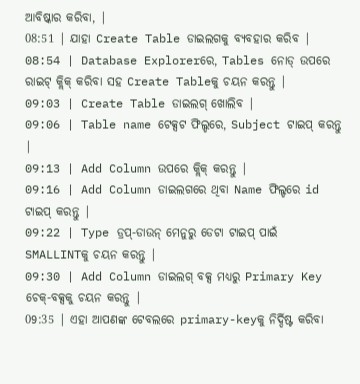ଆବିଷ୍କାର କରିବା, |
08:51 | ଯାହା Create Table ଡାଇଲଗକୁ ବ୍ୟବହାର କରିବ |
08:54 | Database Explorerରେ, Tables ନୋଡ୍ ଉପରେ ରାଇଟ୍ କ୍ଲିକ୍ କରିବା ସହ Create Tableକୁ ଚୟନ କରନ୍ତୁ |
09:03 | Create Table ଡାଇଲଗ୍ ଖୋଲିବ |
09:06 | Table name ଟେକ୍ସଟ ଫିଲ୍ଡରେ, Subject ଟାଇପ୍ କରନ୍ତୁ |
09:13 | Add Column ଉପରେ କ୍ଲିକ୍ କରନ୍ତୁ |
09:16 | Add Column ଡାଇଲଗରେ ଥିବା Name ଫିଲ୍ଡରେ id ଟାଇପ୍ କରନ୍ତୁ |
09:22 | Type ଡ୍ରପ୍-ଡାଉନ୍ ମେନୁରୁ ଡେଟା ଟାଇପ୍ ପାଇଁ SMALLINTକୁ ଚୟନ କରନ୍ତୁ |
09:30 | Add Column ଡାଇଲଗ୍ ବକ୍ସ ମଧ୍ୟରୁ Primary Key ଚେକ୍-ବକ୍ସକୁ ଚୟନ କରନ୍ତୁ |
09:35 | ଏହା ଆପଣଙ୍କ ଟେବଲରେ primary-keyକୁ ନିର୍ଦ୍ଦିଷ୍ଟ କରିବା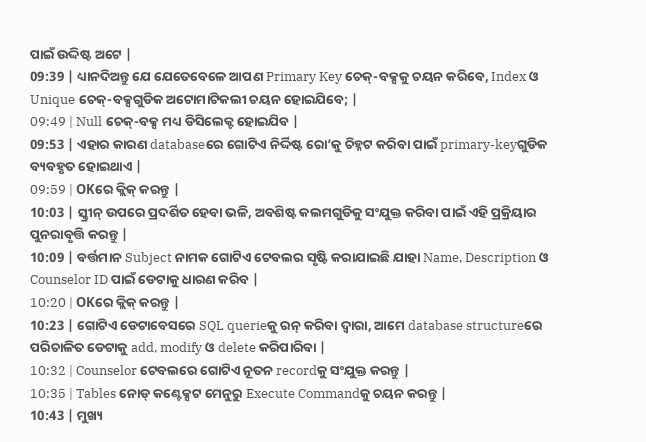ପାଇଁ ଉଦ୍ଦିଷ୍ଟ ଅଟେ |
09:39 | ଧ୍ୟାନଦିଅନ୍ତୁ ଯେ ଯେତେବେଳେ ଆପଣ Primary Key ଚେକ୍-ବକ୍ସକୁ ଚୟନ କରିବେ, Index ଓ Unique ଚେକ୍-ବକ୍ସଗୁଡିକ ଅଟୋମାଟିକଲୀ ଚୟନ ହୋଇଯିବେ; |
09:49 | Null ଚେକ୍-ବକ୍ସ ମଧ୍ୟ ଡିସିଲେକ୍ଟ ହୋଇଯିବ |
09:53 | ଏହାର କାରଣ databaseରେ ଗୋଟିଏ ନିର୍ଦ୍ଦିଷ୍ଟ ରୋ’କୁ ଚିହ୍ନଟ କରିବା ପାଇଁ primary-keyଗୁଡିକ ବ୍ୟବହୃତ ହୋଇଥାଏ |
09:59 | OKରେ କ୍ଲିକ୍ କରନ୍ତୁ |
10:03 | ସ୍କ୍ରୀନ୍ ଉପରେ ପ୍ରଦର୍ଶିତ ହେବା ଭଳି, ଅବଶିଷ୍ଟ କଲମଗୁଡିକୁ ସଂଯୁକ୍ତ କରିବା ପାଇଁ ଏହି ପ୍ରକ୍ରିୟାର ପୁନରାବୃତ୍ତି କରନ୍ତୁ |
10:09 | ବର୍ତ୍ତମାନ Subject ନାମକ ଗୋଟିଏ ଟେବଲର ସୃଷ୍ଟି କରାଯାଇଛି ଯାହା Name, Description ଓ Counselor ID ପାଇଁ ଡେଟାକୁ ଧାରଣ କରିବ |
10:20 | OKରେ କ୍ଲିକ୍ କରନ୍ତୁ |
10:23 | ଗୋଟିଏ ଡେଟାବେସରେ SQL querieକୁ ରନ୍ କରିବା ଦ୍ଵାରା, ଆମେ database structureରେ ପରିଚାଳିତ ଡେଟାକୁ add, modify ଓ delete କରିପାରିବା |
10:32 | Counselor ଟେବଲରେ ଗୋଟିଏ ନୂତନ recordକୁ ସଂଯୁକ୍ତ କରନ୍ତୁ |
10:35 | Tables ନୋଡ୍ କଣ୍ଟେକ୍ସଟ ମେନୁରୁ Execute Commandକୁ ଚୟନ କରନ୍ତୁ |
10:43 | ମୁଖ୍ୟ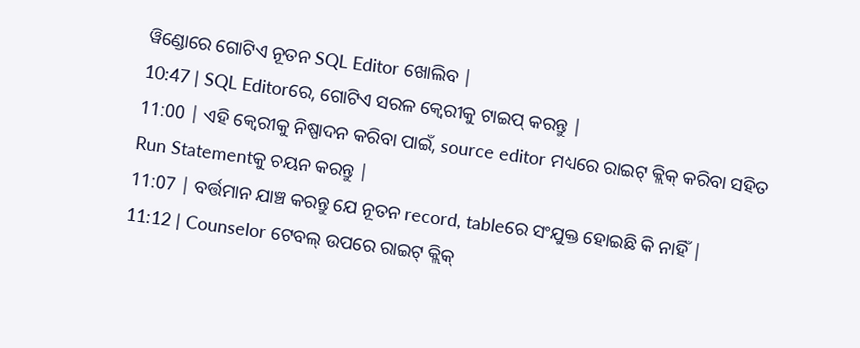ୱିଣ୍ଡୋରେ ଗୋଟିଏ ନୂତନ SQL Editor ଖୋଲିବ |
10:47 | SQL Editorରେ, ଗୋଟିଏ ସରଳ କ୍ୱେରୀକୁ ଟାଇପ୍ କରନ୍ତୁ |
11:00 | ଏହି କ୍ଵେରୀକୁ ନିଷ୍ପାଦନ କରିବା ପାଇଁ, source editor ମଧ୍ୟରେ ରାଇଟ୍ କ୍ଲିକ୍ କରିବା ସହିତ Run Statementକୁ ଚୟନ କରନ୍ତୁ |
11:07 | ବର୍ତ୍ତମାନ ଯାଞ୍ଚ କରନ୍ତୁ ଯେ ନୂତନ record, tableରେ ସଂଯୁକ୍ତ ହୋଇଛି କି ନାହିଁ |
11:12 | Counselor ଟେବଲ୍ ଉପରେ ରାଇଟ୍ କ୍ଲିକ୍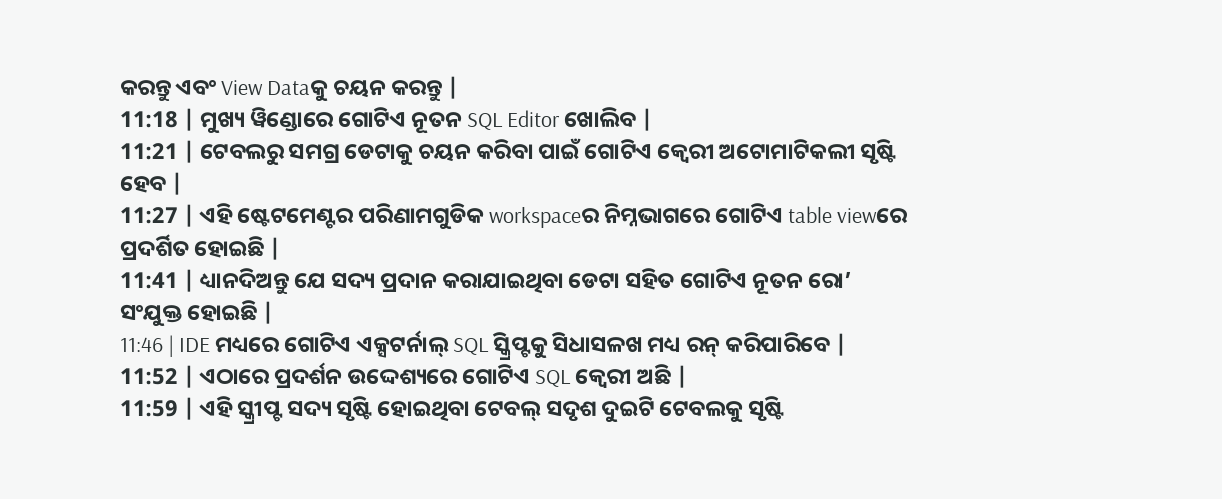କରନ୍ତୁ ଏବଂ View Dataକୁ ଚୟନ କରନ୍ତୁ |
11:18 | ମୁଖ୍ୟ ୱିଣ୍ଡୋରେ ଗୋଟିଏ ନୂତନ SQL Editor ଖୋଲିବ |
11:21 | ଟେବଲରୁ ସମଗ୍ର ଡେଟାକୁ ଚୟନ କରିବା ପାଇଁ ଗୋଟିଏ କ୍ଵେରୀ ଅଟୋମାଟିକଲୀ ସୃଷ୍ଟି ହେବ |
11:27 | ଏହି ଷ୍ଟେଟମେଣ୍ଟର ପରିଣାମଗୁଡିକ workspaceର ନିମ୍ନଭାଗରେ ଗୋଟିଏ table viewରେ ପ୍ରଦର୍ଶିତ ହୋଇଛି |
11:41 | ଧ୍ୟାନଦିଅନ୍ତୁ ଯେ ସଦ୍ୟ ପ୍ରଦାନ କରାଯାଇଥିବା ଡେଟା ସହିତ ଗୋଟିଏ ନୂତନ ରୋ’ ସଂଯୁକ୍ତ ହୋଇଛି |
11:46 | IDE ମଧ୍ୟରେ ଗୋଟିଏ ଏକ୍ସଟର୍ନାଲ୍ SQL ସ୍କ୍ରିପ୍ଟକୁ ସିଧାସଳଖ ମଧ୍ୟ ରନ୍ କରିପାରିବେ |
11:52 | ଏଠାରେ ପ୍ରଦର୍ଶନ ଉଦ୍ଦେଶ୍ୟରେ ଗୋଟିଏ SQL କ୍ଵେରୀ ଅଛି |
11:59 | ଏହି ସ୍କ୍ରୀପ୍ଟ ସଦ୍ୟ ସୃଷ୍ଟି ହୋଇଥିବା ଟେବଲ୍ ସଦୃଶ ଦୁଇଟି ଟେବଲକୁ ସୃଷ୍ଟି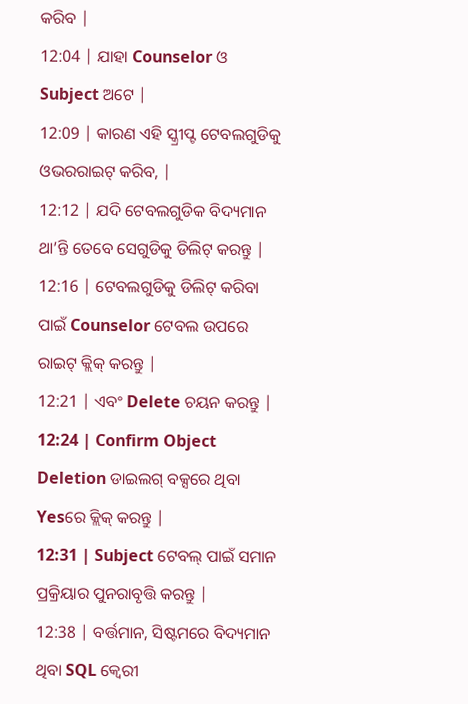କରିବ |
12:04 | ଯାହା Counselor ଓ Subject ଅଟେ |
12:09 | କାରଣ ଏହି ସ୍କ୍ରୀପ୍ଟ ଟେବଲଗୁଡିକୁ ଓଭରରାଇଟ୍ କରିବ, |
12:12 | ଯଦି ଟେବଲଗୁଡିକ ବିଦ୍ୟମାନ ଥା’ନ୍ତି ତେବେ ସେଗୁଡିକୁ ଡିଲିଟ୍ କରନ୍ତୁ |
12:16 | ଟେବଲଗୁଡିକୁ ଡିଲିଟ୍ କରିବା ପାଇଁ Counselor ଟେବଲ ଉପରେ ରାଇଟ୍ କ୍ଲିକ୍ କରନ୍ତୁ |
12:21 | ଏବଂ Delete ଚୟନ କରନ୍ତୁ |
12:24 | Confirm Object Deletion ଡାଇଲଗ୍ ବକ୍ସରେ ଥିବା Yesରେ କ୍ଲିକ୍ କରନ୍ତୁ |
12:31 | Subject ଟେବଲ୍ ପାଇଁ ସମାନ ପ୍ରକ୍ରିୟାର ପୁନରାବୃତ୍ତି କରନ୍ତୁ |
12:38 | ବର୍ତ୍ତମାନ, ସିଷ୍ଟମରେ ବିଦ୍ୟମାନ ଥିବା SQL କ୍ଵେରୀ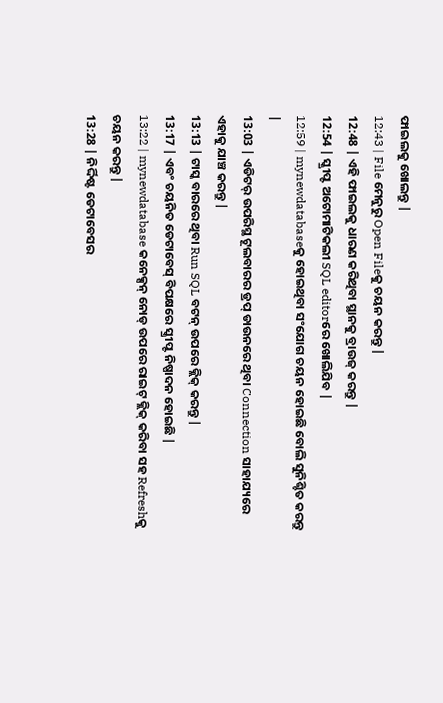ଫାଇଲକୁ ଖୋଲନ୍ତୁ |
12:43 | File ମେନୁରୁ Open Fileକୁ ଚୟନ କରନ୍ତୁ |
12:48 | ଏହି ଫାଇଲକୁ ଧାରଣ କରିଥିବା ସ୍ଥାନକୁ ବ୍ରାଉଜ୍ କରନ୍ତୁ |
12:54 | ସ୍କ୍ରୀପ୍ଟ ଅଟୋମାଟିକଲୀ SQL editorରେ ଖୋଲିଯିବ |
12:59 | mynewdatabaseକୁ ହୋଇଥିବା ସଂଯୋଗ ଚୟନ ହୋଇଛି ବୋଲି ସୁନିଶ୍ଚିତ କରନ୍ତୁ |
13:03 | ଏଡିଟର୍ ଉପରିସ୍ଥ ଟୂଲବାରର ଡ୍ରପ୍ ଡାଉନରେ ଥିବା Connection ସାହାଯ୍ୟରେ ଏହାକୁ ଯାଞ୍ଚ କରନ୍ତୁ |
13:13 | ଟାସ୍କ ବାରରେ ଥିବା Run SQL ବଟନ୍ ଉପରେ କ୍ଲିକ୍ କରନ୍ତୁ |
13:17 | ଏବଂ ଚୟନିତ ଡେଟାବେସ୍ ବିପକ୍ଷରେ ସ୍କ୍ରୀପ୍ଟ ନିଷ୍ପାଦନ ହୋଇଛି |
13:22 | mynewdatabase କନେକ୍ସନ୍ ନୋଡ୍ ଉପରେ ରାଇଟ୍ କ୍ଲିକ୍ କରିବା ସହ Refreshକୁ ଚୟନ କରନ୍ତୁ |
13:28 | ନିର୍ଦ୍ଦିଷ୍ଟ ଡେଟାବେସର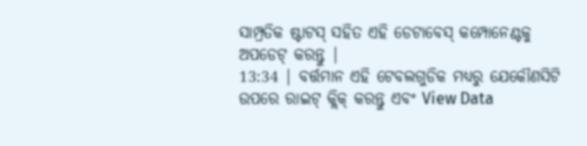ସାମ୍ପ୍ରତିକ ଷ୍ଟାଟସ୍ ସହିତ ଏହି ଡେଟାବେସ୍ କମ୍ପୋନେଣ୍ଟକୁ ଅପଡେଟ୍ କରନ୍ତୁ |
13:34 | ବର୍ତ୍ତମାନ ଏହି ଟେବଲଗୁଡିକ ମଧ୍ୟରୁ ଯେକୌଣସିଟି ଉପରେ ରାଇଟ୍ କ୍ଲିକ୍ କରନ୍ତୁ ଏବଂ View Data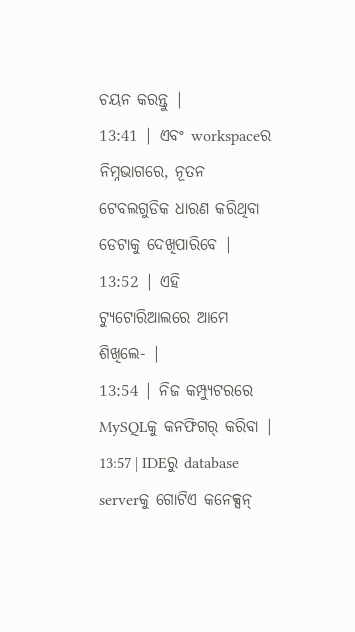ଚୟନ କରନ୍ତୁ |
13:41 | ଏବଂ workspaceର ନିମ୍ନଭାଗରେ, ନୂତନ ଟେବଲଗୁଡିକ ଧାରଣ କରିଥିବା ଡେଟାକୁ ଦେଖିପାରିବେ |
13:52 | ଏହି ଟ୍ୟୁଟୋରିଆଲରେ ଆମେ ଶିଖିଲେ- |
13:54 | ନିଜ କମ୍ପ୍ୟୁଟରରେ MySQLକୁ କନଫିଗର୍ କରିବା |
13:57 | IDEରୁ database serverକୁ ଗୋଟିଏ କନେକ୍ସନ୍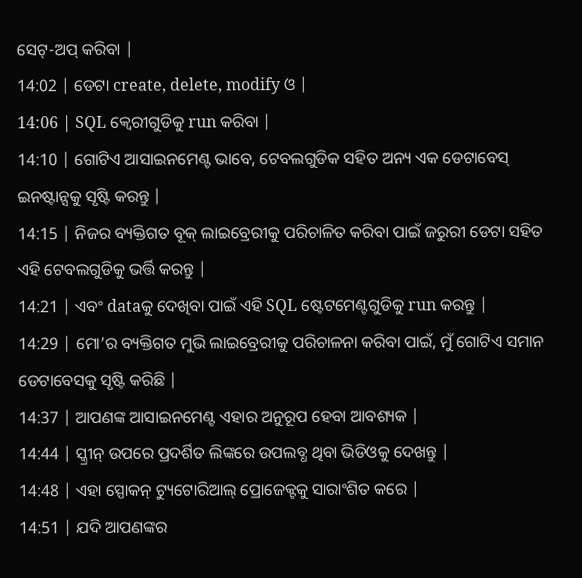ସେଟ୍-ଅପ୍ କରିବା |
14:02 | ଡେଟା create, delete, modify ଓ |
14:06 | SQL କ୍ଵେରୀଗୁଡିକୁ run କରିବା |
14:10 | ଗୋଟିଏ ଆସାଇନମେଣ୍ଟ ଭାବେ, ଟେବଲଗୁଡିକ ସହିତ ଅନ୍ୟ ଏକ ଡେଟାବେସ୍ ଇନଷ୍ଟାନ୍ସକୁ ସୃଷ୍ଟି କରନ୍ତୁ |
14:15 | ନିଜର ବ୍ୟକ୍ତିଗତ ବୂକ୍ ଲାଇବ୍ରେରୀକୁ ପରିଚାଳିତ କରିବା ପାଇଁ ଜରୁରୀ ଡେଟା ସହିତ ଏହି ଟେବଲଗୁଡିକୁ ଭର୍ତ୍ତି କରନ୍ତୁ |
14:21 | ଏବଂ dataକୁ ଦେଖିବା ପାଇଁ ଏହି SQL ଷ୍ଟେଟମେଣ୍ଟଗୁଡିକୁ run କରନ୍ତୁ |
14:29 | ମୋ’ର ବ୍ୟକ୍ତିଗତ ମୁଭି ଲାଇବ୍ରେରୀକୁ ପରିଚାଳନା କରିବା ପାଇଁ, ମୁଁ ଗୋଟିଏ ସମାନ ଡେଟାବେସକୁ ସୃଷ୍ଟି କରିଛି |
14:37 | ଆପଣଙ୍କ ଆସାଇନମେଣ୍ଟ ଏହାର ଅନୁରୂପ ହେବା ଆବଶ୍ୟକ |
14:44 | ସ୍କ୍ରୀନ୍ ଉପରେ ପ୍ରଦର୍ଶିତ ଲିଙ୍କରେ ଉପଲବ୍ଧ ଥିବା ଭିଡିଓକୁ ଦେଖନ୍ତୁ |
14:48 | ଏହା ସ୍ପୋକନ୍ ଟ୍ୟୁଟୋରିଆଲ୍ ପ୍ରୋଜେକ୍ଟକୁ ସାରାଂଶିତ କରେ |
14:51 | ଯଦି ଆପଣଙ୍କର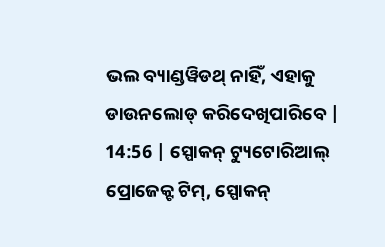ଭଲ ବ୍ୟାଣ୍ଡୱିଡଥ୍ ନାହିଁ, ଏହାକୁ ଡାଉନଲୋଡ୍ କରିଦେଖିପାରିବେ |
14:56 | ସ୍ପୋକନ୍ ଟ୍ୟୁଟୋରିଆଲ୍ ପ୍ରୋଜେକ୍ଟ ଟିମ୍, ସ୍ପୋକନ୍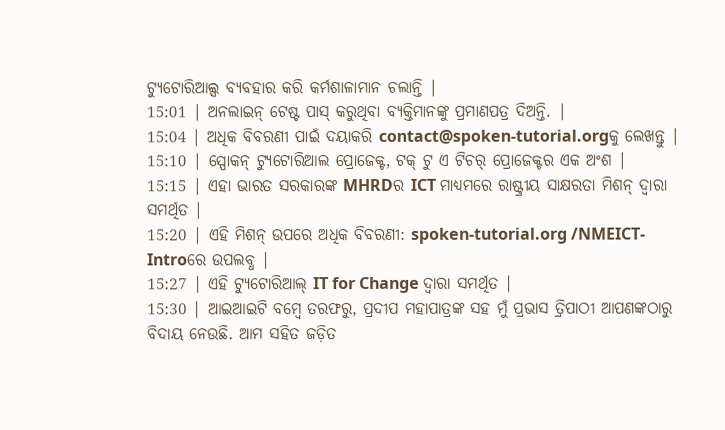ଟ୍ୟୁଟୋରିଆଲ୍ସ ବ୍ୟବହାର କରି କର୍ମଶାଳାମାନ ଚଲାନ୍ତି |
15:01 | ଅନଲାଇନ୍ ଟେଷ୍ଟ ପାସ୍ କରୁଥିବା ବ୍ୟକ୍ତିମାନଙ୍କୁ ପ୍ରମାଣପତ୍ର ଦିଅନ୍ତି. |
15:04 | ଅଧିକ ବିବରଣୀ ପାଇଁ ଦୟାକରି contact@spoken-tutorial.orgକୁ ଲେଖନ୍ତୁ |
15:10 | ସ୍ପୋକନ୍ ଟ୍ୟୁଟୋରିଆଲ ପ୍ରୋଜେକ୍ଟ, ଟକ୍ ଟୁ ଏ ଟିଚର୍ ପ୍ରୋଜେକ୍ଟର ଏକ ଅଂଶ |
15:15 | ଏହା ଭାରତ ସରକାରଙ୍କ MHRDର ICT ମାଧ୍ୟମରେ ରାଷ୍ଟ୍ରୀୟ ସାକ୍ଷରତା ମିଶନ୍ ଦ୍ୱାରା ସମର୍ଥିତ |
15:20 | ଏହି ମିଶନ୍ ଉପରେ ଅଧିକ ବିବରଣୀ: spoken-tutorial.org /NMEICT-Introରେ ଉପଲବ୍ଧ |
15:27 | ଏହି ଟ୍ୟୁଟୋରିଆଲ୍ IT for Change ଦ୍ଵାରା ସମର୍ଥିତ |
15:30 | ଆଇଆଇଟି ବମ୍ୱେ ତରଫରୁ, ପ୍ରଦୀପ ମହାପାତ୍ରଙ୍କ ସହ ମୁଁ ପ୍ରଭାସ ତ୍ରିପାଠୀ ଆପଣଙ୍କଠାରୁ ବିଦାୟ ନେଉଛି. ଆମ ସହିତ ଜଡ଼ିତ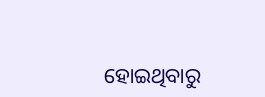ହୋଇଥିବାରୁ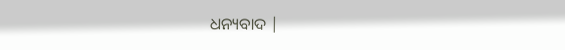ଧନ୍ୟବାଦ |